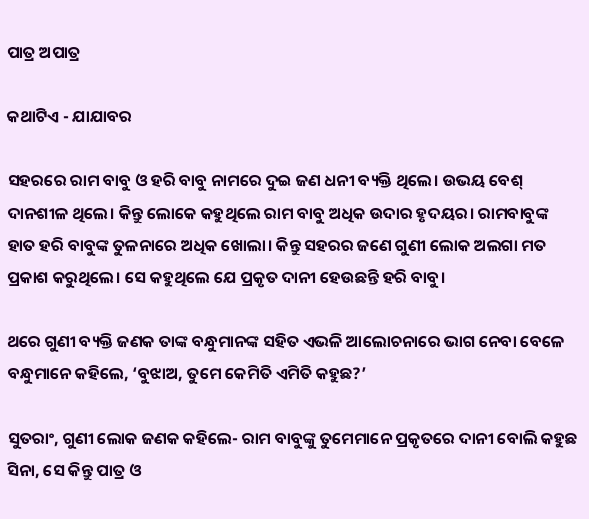ପାତ୍ର ଅପାତ୍ର

କଥାଟିଏ - ଯାଯାବର

ସହରରେ ରାମ ବାବୁ ଓ ହରି ବାବୁ ନାମରେ ଦୁଇ ଜଣ ଧନୀ ବ୍ୟକ୍ତି ଥିଲେ। ଉଭୟ ବେଶ୍ ଦାନଶୀଳ ଥିଲେ। କିନ୍ତୁ ଲୋକେ କହୁଥିଲେ ରାମ ବାବୁ ଅଧିକ ଉଦାର ହୃଦୟର। ରାମବାବୁଙ୍କ ହାତ ହରି ବାବୁଙ୍କ ତୁଳନାରେ ଅଧିକ ଖୋଲା। କିନ୍ତୁ ସହରର ଜଣେ ଗୁଣୀ ଲୋକ ଅଲଗା ମତ ପ୍ରକାଶ କରୁଥିଲେ। ସେ କହୁଥିଲେ ଯେ ପ୍ରକୃତ ଦାନୀ ହେଉଛନ୍ତି ହରି ବାବୁ।

ଥରେ ଗୁଣୀ ବ୍ୟକ୍ତି ଜଣକ ତାଙ୍କ ବନ୍ଧୁମାନଙ୍କ ସହିତ ଏଭଳି ଆଲୋଚନାରେ ଭାଗ ନେବା ବେଳେ ବନ୍ଧୁମାନେ କହିଲେ, ‘ବୁଝାଅ, ତୁମେ କେମିତି ଏମିତି କହୁଛ?’

ସୁତରାଂ, ଗୁଣୀ ଲୋକ ଜଣକ କହିଲେ- ରାମ ବାବୁଙ୍କୁ ତୁମେମାନେ ପ୍ରକୃତରେ ଦାନୀ ବୋଲି କହୁଛ ସିନା, ସେ କିନ୍ତୁ ପାତ୍ର ଓ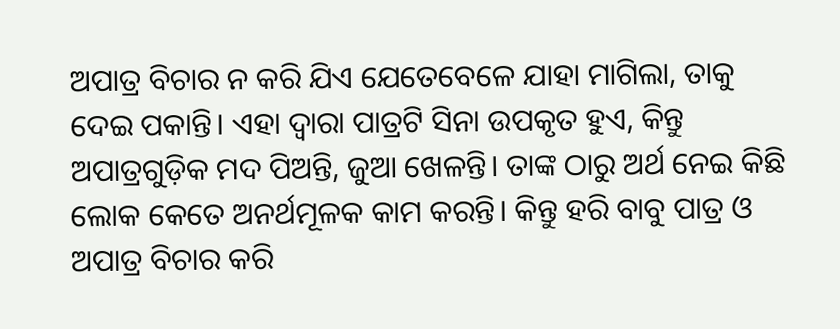ଅପାତ୍ର ବିଚାର ନ କରି ଯିଏ ଯେତେବେଳେ ଯାହା ମାଗିଲା, ତାକୁ ଦେଇ ପକାନ୍ତି। ଏହା ଦ୍ବାରା ପାତ୍ରଟି ସିନା ଉପକୃତ ହୁଏ, କିନ୍ତୁ ଅପାତ୍ରଗୁଡ଼ିକ ମଦ ପିଅନ୍ତି, ଜୁଆ ଖେଳନ୍ତି। ତାଙ୍କ ଠାରୁ ଅର୍ଥ ନେଇ କିଛି ଲୋକ କେତେ ଅନର୍ଥମୂଳକ କାମ କରନ୍ତି। କିନ୍ତୁ ହରି ବାବୁ ପାତ୍ର ଓ ଅପାତ୍ର ବିଚାର କରି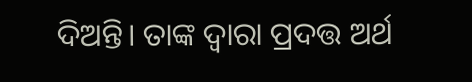ଦିଅନ୍ତି। ତାଙ୍କ ଦ୍ବାରା ପ୍ରଦତ୍ତ ଅର୍ଥ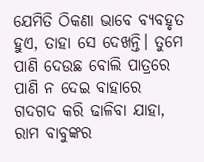ଯେମିତି ଠିକଣା ଭାବେ ବ୍ୟବହୃତ ହୁଏ, ତାହା ସେ ଦେଖନ୍ତି। ତୁମେ ପାଣି ଦେଉଛ ବୋଲି ପାତ୍ରରେ ପାଣି ନ ଦେଇ ବାହାରେ ଗଦଗଦ କରି ଢାଳିବା ଯାହା, ରାମ ବାବୁଙ୍କର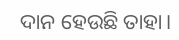ଦାନ ହେଉଛି ତାହା।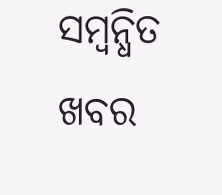ସମ୍ବନ୍ଧିତ ଖବର